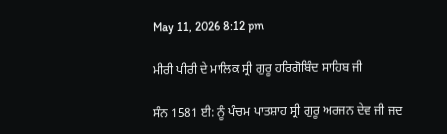May 11, 2026 8:12 pm

ਮੀਰੀ ਪੀਰੀ ਦੇ ਮਾਲਿਕ ਸ੍ਰੀ ਗੁਰੂ ਹਰਿਗੋਬਿੰਦ ਸਾਹਿਬ ਜੀ

ਸੰਨ 1581 ਈ: ਨੂੰ ਪੰਚਮ ਪਾਤਸ਼ਾਹ ਸ੍ਰੀ ਗੁਰੂ ਅਰਜਨ ਦੇਵ ਜੀ ਜਦ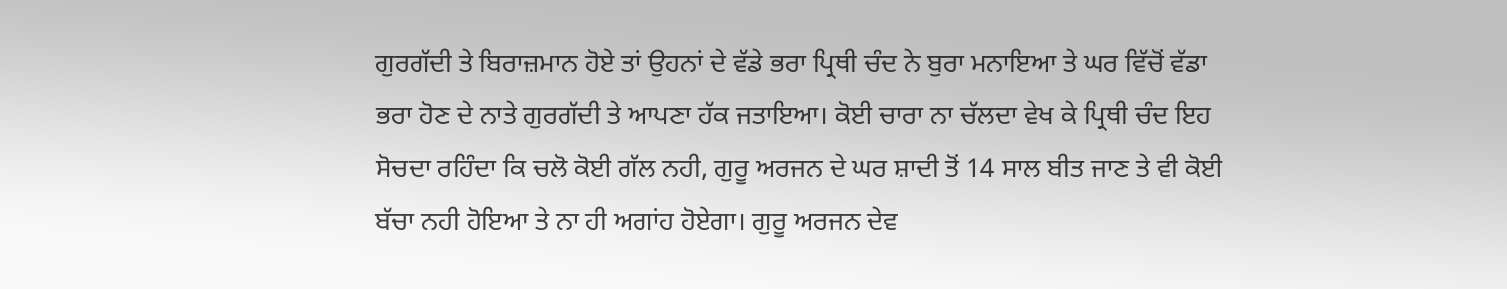ਗੁਰਗੱਦੀ ਤੇ ਬਿਰਾਜ਼ਮਾਨ ਹੋਏ ਤਾਂ ਉਹਨਾਂ ਦੇ ਵੱਡੇ ਭਰਾ ਪ੍ਰਿਥੀ ਚੰਦ ਨੇ ਬੁਰਾ ਮਨਾਇਆ ਤੇ ਘਰ ਵਿੱਚੋਂ ਵੱਡਾ ਭਰਾ ਹੋਣ ਦੇ ਨਾਤੇ ਗੁਰਗੱਦੀ ਤੇ ਆਪਣਾ ਹੱਕ ਜਤਾਇਆ। ਕੋਈ ਚਾਰਾ ਨਾ ਚੱਲਦਾ ਵੇਖ ਕੇ ਪ੍ਰਿਥੀ ਚੰਦ ਇਹ ਸੋਚਦਾ ਰਹਿੰਦਾ ਕਿ ਚਲੋ ਕੋਈ ਗੱਲ ਨਹੀ, ਗੁਰੂ ਅਰਜਨ ਦੇ ਘਰ ਸ਼ਾਦੀ ਤੋਂ 14 ਸਾਲ ਬੀਤ ਜਾਣ ਤੇ ਵੀ ਕੋਈ ਬੱਚਾ ਨਹੀ ਹੋਇਆ ਤੇ ਨਾ ਹੀ ਅਗਾਂਹ ਹੋਏਗਾ। ਗੁਰੂ ਅਰਜਨ ਦੇਵ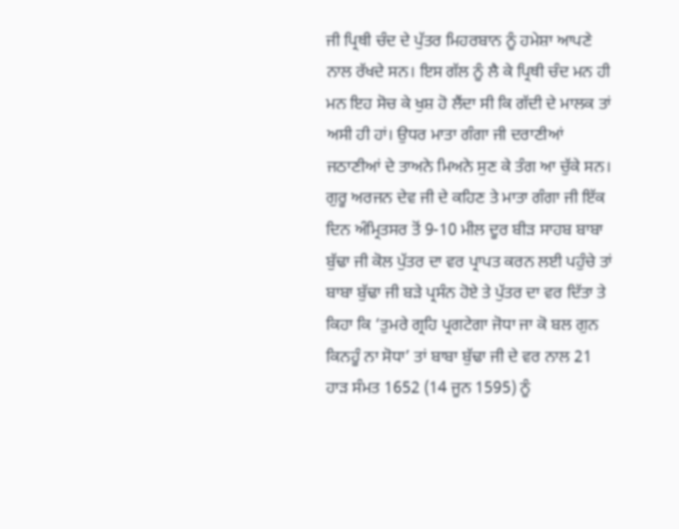ਜੀ ਪ੍ਰਿਥੀ ਚੰਦ ਦੇ ਪੁੱਤਰ ਮਿਹਰਬਾਨ ਨੂੰ ਹਮੇਸ਼ਾ ਆਪਣੇ ਨਾਲ ਰੱਖਦੇ ਸਨ। ਇਸ ਗੱਲ ਨੂੰ ਲੈ ਕੇ ਪ੍ਰਿਥੀ ਚੰਦ ਮਨ ਹੀ ਮਨ ਇਹ ਸੋਚ ਕੇ ਖੁਸ਼ ਹੋ ਲੈਂਦਾ ਸੀ ਕਿ ਗੱਦੀ ਦੇ ਮਾਲਕ ਤਾਂ ਅਸੀ ਹੀ ਹਾਂ। ਉਧਰ ਮਾਤਾ ਗੰਗਾ ਜੀ ਦਰਾਣੀਆਂ ਜਠਾਣੀਆਂ ਦੇ ਤਾਅਨੇ ਮਿਅਨੇ ਸੁਣ ਕੇ ਤੰਗ ਆ ਚੁੱਕੇ ਸਨ। ਗੁਰੂ ਅਰਜਨ ਦੇਵ ਜੀ ਦੇ ਕਹਿਣ ਤੇ ਮਾਤਾ ਗੰਗਾ ਜੀ ਇੱਕ ਦਿਨ ਅੰਮ੍ਰਿਤਸਰ ਤੋਂ 9-10 ਮੀਲ ਦੂਰ ਬੀੜ ਸਾਹਬ ਬਾਬਾ ਬੁੱਢਾ ਜੀ ਕੋਲ ਪੁੱਤਰ ਦਾ ਵਰ ਪ੍ਰਾਪਤ ਕਰਨ ਲਈ ਪਹੁੰਚੇ ਤਾਂ ਬਾਬਾ ਬੁੱਢਾ ਜੀ ਬੜੇ ਪ੍ਰਸੰਨ ਹੋਏ ਤੇ ਪੁੱਤਰ ਦਾ ਵਰ ਦਿੱਤਾ ਤੇ ਕਿਹਾ ਕਿ ‘ਤੁਮਰੇ ਗ੍ਰਹਿ ਪ੍ਰਗਟੇਗਾ ਜੋਧਾ ਜਾ ਕੋ ਬਲ ਗੁਨ ਕਿਨਹੂੰ ਨਾ ਸੋਧਾ’ ਤਾਂ ਬਾਬਾ ਬੁੱਢਾ ਜੀ ਦੇ ਵਰ ਨਾਲ 21 ਹਾੜ ਸੰਮਤ 1652 (14 ਜੂਨ 1595) ਨੂੰ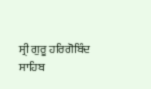ਸ੍ਰੀ ਗੁਰੂ ਹਰਿਗੋਬਿੰਦ ਸਾਹਿਬ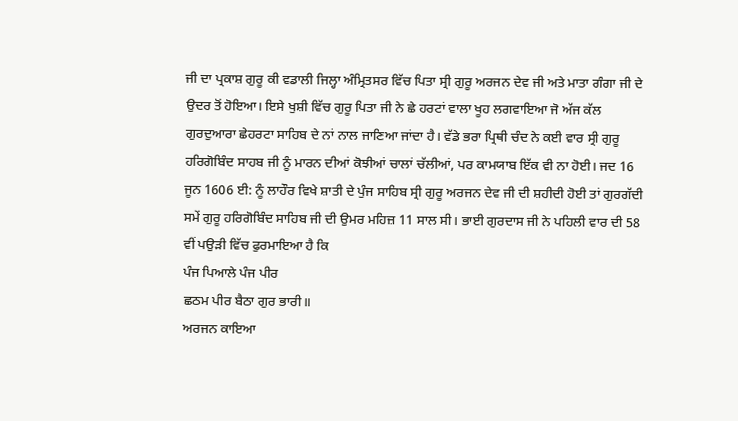ਜੀ ਦਾ ਪ੍ਰਕਾਸ਼ ਗੁਰੂ ਕੀ ਵਡਾਲੀ ਜਿਲ੍ਹਾ ਅੰਮ੍ਰਿਤਸਰ ਵਿੱਚ ਪਿਤਾ ਸ੍ਰੀ ਗੁਰੂ ਅਰਜਨ ਦੇਵ ਜੀ ਅਤੇ ਮਾਤਾ ਗੰਗਾ ਜੀ ਦੇ ਉਦਰ ਤੋਂ ਹੋਇਆ। ਇਸੇ ਖੁਸ਼ੀ ਵਿੱਚ ਗੁਰੂ ਪਿਤਾ ਜੀ ਨੇ ਛੇ ਹਰਟਾਂ ਵਾਲਾ ਖੂਹ ਲਗਵਾਇਆ ਜੋ ਅੱਜ ਕੱਲ ਗੁਰਦੁਆਰਾ ਛੇਹਰਟਾ ਸਾਹਿਬ ਦੇ ਨਾਂ ਨਾਲ ਜਾਣਿਆ ਜਾਂਦਾ ਹੈ। ਵੱਡੇ ਭਰਾ ਪ੍ਰਿਥੀ ਚੰਦ ਨੇ ਕਈ ਵਾਰ ਸ੍ਰੀ ਗੁਰੂ ਹਰਿਗੋਬਿੰਦ ਸਾਹਬ ਜੀ ਨੂੰ ਮਾਰਨ ਦੀਆਂ ਕੋਝੀਆਂ ਚਾਲਾਂ ਚੱਲੀਆਂ, ਪਰ ਕਾਮਯਾਬ ਇੱਕ ਵੀ ਨਾ ਹੋਈ। ਜਦ 16 ਜੂਨ 1606 ਈ: ਨੂੰ ਲਾਹੌਰ ਵਿਖੇ ਸ਼ਾਤੀ ਦੇ ਪੁੰਜ ਸਾਹਿਬ ਸ੍ਰੀ ਗੁਰੂ ਅਰਜਨ ਦੇਵ ਜੀ ਦੀ ਸ਼ਹੀਦੀ ਹੋਈ ਤਾਂ ਗੁਰਗੱਦੀ ਸਮੇਂ ਗੁਰੂ ਹਰਿਗੋਬਿੰਦ ਸਾਹਿਬ ਜੀ ਦੀ ਉਮਰ ਮਹਿਜ਼ 11 ਸਾਲ ਸੀ। ਭਾਈ ਗੁਰਦਾਸ ਜੀ ਨੇ ਪਹਿਲੀ ਵਾਰ ਦੀ 58 ਵੀਂ ਪਉੜੀ ਵਿੱਚ ਫੁਰਮਾਇਆ ਹੈ ਕਿ
ਪੰਜ ਪਿਆਲੇ ਪੰਜ ਪੀਰ
ਛਠਮ ਪੀਰ ਬੈਠਾ ਗੁਰ ਭਾਰੀ॥
ਅਰਜਨ ਕਾਇਆ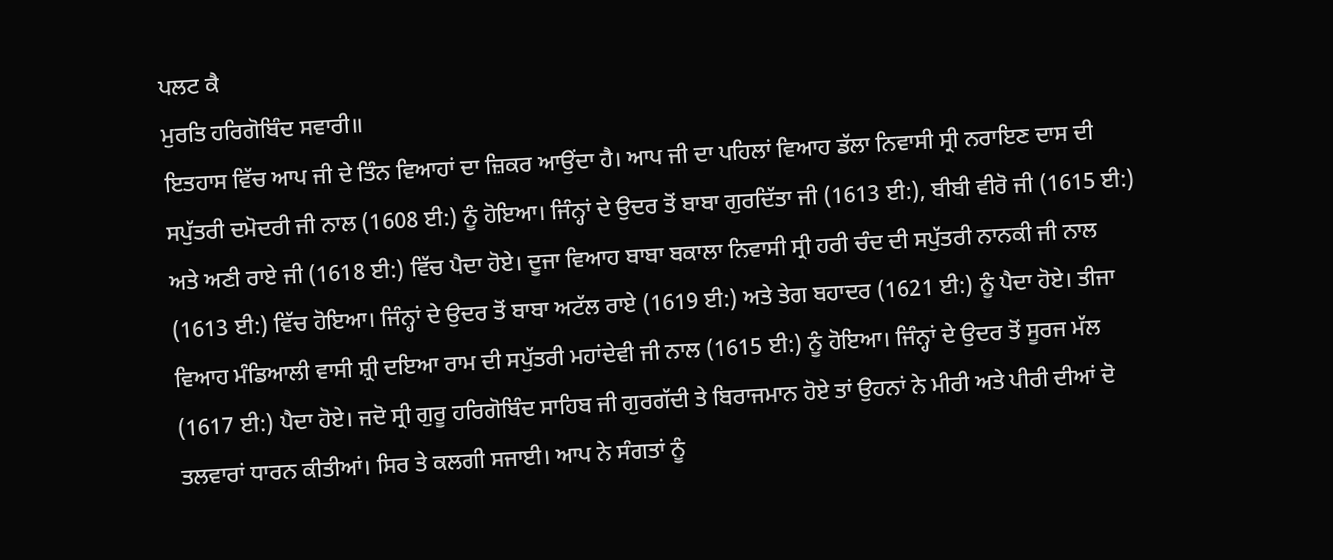ਪਲਟ ਕੈ
ਮੁਰਤਿ ਹਰਿਗੋਬਿੰਦ ਸਵਾਰੀ॥
ਇਤਹਾਸ ਵਿੱਚ ਆਪ ਜੀ ਦੇ ਤਿੰਨ ਵਿਆਹਾਂ ਦਾ ਜ਼ਿਕਰ ਆਉਂਦਾ ਹੈ। ਆਪ ਜੀ ਦਾ ਪਹਿਲਾਂ ਵਿਆਹ ਡੱਲਾ ਨਿਵਾਸੀ ਸ੍ਰੀ ਨਰਾਇਣ ਦਾਸ ਦੀ ਸਪੁੱਤਰੀ ਦਮੋਦਰੀ ਜੀ ਨਾਲ (1608 ਈ:) ਨੂੰ ਹੋਇਆ। ਜਿੰਨ੍ਹਾਂ ਦੇ ਉਦਰ ਤੋਂ ਬਾਬਾ ਗੁਰਦਿੱਤਾ ਜੀ (1613 ਈ:), ਬੀਬੀ ਵੀਰੋ ਜੀ (1615 ਈ:) ਅਤੇ ਅਣੀ ਰਾਏ ਜੀ (1618 ਈ:) ਵਿੱਚ ਪੈਦਾ ਹੋਏ। ਦੂਜਾ ਵਿਆਹ ਬਾਬਾ ਬਕਾਲਾ ਨਿਵਾਸੀ ਸ੍ਰੀ ਹਰੀ ਚੰਦ ਦੀ ਸਪੁੱਤਰੀ ਨਾਨਕੀ ਜੀ ਨਾਲ (1613 ਈ:) ਵਿੱਚ ਹੋਇਆ। ਜਿੰਨ੍ਹਾਂ ਦੇ ਉਦਰ ਤੋਂ ਬਾਬਾ ਅਟੱਲ ਰਾਏ (1619 ਈ:) ਅਤੇ ਤੇਗ ਬਹਾਦਰ (1621 ਈ:) ਨੂੰ ਪੈਦਾ ਹੋਏ। ਤੀਜਾ ਵਿਆਹ ਮੰਡਿਆਲੀ ਵਾਸੀ ਸ਼੍ਰੀ ਦਇਆ ਰਾਮ ਦੀ ਸਪੁੱਤਰੀ ਮਹਾਂਦੇਵੀ ਜੀ ਨਾਲ (1615 ਈ:) ਨੂੰ ਹੋਇਆ। ਜਿੰਨ੍ਹਾਂ ਦੇ ਉਦਰ ਤੋਂ ਸੂਰਜ ਮੱਲ (1617 ਈ:) ਪੈਦਾ ਹੋਏ। ਜਦੋ ਸ੍ਰੀ ਗੁਰੂ ਹਰਿਗੋਬਿੰਦ ਸਾਹਿਬ ਜੀ ਗੁਰਗੱਦੀ ਤੇ ਬਿਰਾਜਮਾਨ ਹੋਏ ਤਾਂ ਉਹਨਾਂ ਨੇ ਮੀਰੀ ਅਤੇ ਪੀਰੀ ਦੀਆਂ ਦੋ ਤਲਵਾਰਾਂ ਧਾਰਨ ਕੀਤੀਆਂ। ਸਿਰ ਤੇ ਕਲਗੀ ਸਜਾਈ। ਆਪ ਨੇ ਸੰਗਤਾਂ ਨੂੰ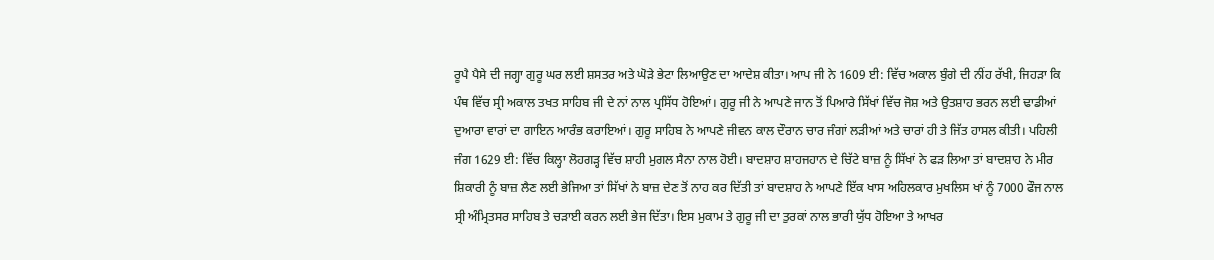ਰੂਪੈ ਪੈਸੇ ਦੀ ਜਗ੍ਹਾ ਗੁਰੂ ਘਰ ਲਈ ਸ਼ਸਤਰ ਅਤੇ ਘੋੜੇ ਭੇਟਾ ਲਿਆਉਣ ਦਾ ਆਦੇਸ਼ ਕੀਤਾ। ਆਪ ਜੀ ਨੇ 1609 ਈ: ਵਿੱਚ ਅਕਾਲ ਬੁੰਗੇ ਦੀ ਨੀਂਹ ਰੱਖੀ, ਜਿਹੜਾ ਕਿ ਪੰਥ ਵਿੱਚ ਸ੍ਰੀ ਅਕਾਲ ਤਖਤ ਸਾਹਿਬ ਜੀ ਦੇ ਨਾਂ ਨਾਲ ਪ੍ਰਸਿੱਧ ਹੋਇਆਂ। ਗੁਰੂ ਜੀ ਨੇ ਆਪਣੇ ਜਾਨ ਤੋਂ ਪਿਆਰੇ ਸਿੱਖਾਂ ਵਿੱਚ ਜੋਸ਼ ਅਤੇ ਉਤਸ਼ਾਹ ਭਰਨ ਲਈ ਢਾਡੀਆਂ ਦੁਆਰਾ ਵਾਰਾਂ ਦਾ ਗਾਇਨ ਆਰੰਭ ਕਰਾਇਆਂ। ਗੁਰੂ ਸਾਹਿਬ ਨੇ ਆਪਣੇ ਜੀਵਨ ਕਾਲ ਦੌਰਾਨ ਚਾਰ ਜੰਗਾਂ ਲੜੀਆਂ ਅਤੇ ਚਾਰਾਂ ਹੀ ਤੇ ਜਿੱਤ ਹਾਸਲ ਕੀਤੀ। ਪਹਿਲੀ ਜੰਗ 1629 ਈ: ਵਿੱਚ ਕਿਲ੍ਹਾ ਲੋਹਗੜ੍ਹ ਵਿੱਚ ਸ਼ਾਹੀ ਮੁਗਲ ਸੈਨਾ ਨਾਲ ਹੋਈ। ਬਾਦਸ਼ਾਹ ਸ਼ਾਹਜਹਾਨ ਦੇ ਚਿੱਟੇ ਬਾਜ਼ ਨੂੰ ਸਿੱਖਾਂ ਨੇ ਫੜ ਲਿਆ ਤਾਂ ਬਾਦਸ਼ਾਹ ਨੇ ਮੀਰ ਸ਼ਿਕਾਰੀ ਨੂੰ ਬਾਜ਼ ਲੈਣ ਲਈ ਭੇਜਿਆ ਤਾਂ ਸਿੱਖਾਂ ਨੇ ਬਾਜ਼ ਦੇਣ ਤੋਂ ਨਾਹ ਕਰ ਦਿੱਤੀ ਤਾਂ ਬਾਦਸ਼ਾਹ ਨੇ ਆਪਣੇ ਇੱਕ ਖਾਸ ਅਹਿਲਕਾਰ ਮੁਖਲਿਸ ਖਾਂ ਨੂੰ 7000 ਫੌਜ ਨਾਲ ਸ੍ਰੀ ਅੰਮ੍ਰਿਤਸਰ ਸਾਹਿਬ ਤੇ ਚੜਾਈ ਕਰਨ ਲਈ ਭੇਜ ਦਿੱਤਾ। ਇਸ ਮੁਕਾਮ ਤੇ ਗੁਰੂ ਜੀ ਦਾ ਤੁਰਕਾਂ ਨਾਲ ਭਾਰੀ ਯੁੱਧ ਹੋਇਆ ਤੇ ਆਖਰ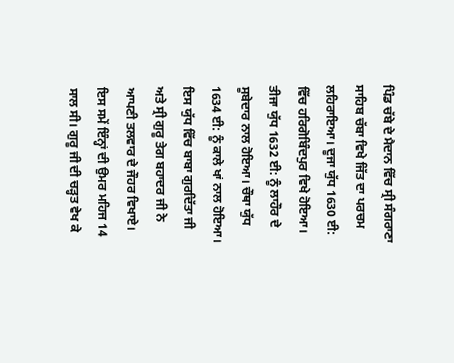ਪਿੰਡ ਚੱਬੇ ਦੇ ਮੈਦਾਨ ਵਿੱਚ ਸ੍ਰੀ ਸੰਗਰਾਣਾ ਸਾਹਿਬ ਚੱਬਾ ਵਿਖੇ ਜਿੱਤ ਦਾ ਪਰਚਮ ਲਹਿਰਾਇਆ। ਦੂਜਾ ਯੁੱਧ 1630 ਈ: ਵਿੱਚ ਹਰਿਗੋਬਿੰਦਪੁਰ ਵਿਖੇ ਹੋਇਆ। ਤੀਜਾ ਯੁੱਧ 1632 ਈ: ਨੂੰ ਲਾਹੌਰ ਦੇ ਸੂਬੇਦਾਰ ਨਾਲ ਹੋਇਆ। ਚੌਥਾ ਯੁੱਧ 1634 ਈ: ਨੂੰ ਕਾਲੇ ਖਾਂ ਨਾਲ ਹੋਇਆ। ਇਸ ਯੁੱਧ ਵਿੱਚ ਬਾਬਾ ਗੁਰਦਿੱਤਾ ਜੀ ਅਤੇ ਸ੍ਰੀ ਗੁਰੂ ਤੇਗ ਬਹਾਦਰ ਜੀ ਨੇ ਆਪਣੀ ਤਲਵਾਰ ਦੇ ਜੌਹਰ ਵਿਖਾਏ। ਇਸ ਸਮੇਂ ਇੰਨ੍ਹਾਂ ਦੀ ਉਮਰ ਮਹਿਜ 14 ਸਾਲ ਸੀ। ਗੁਰੂ ਜੀ ਦੀ ਚੜ੍ਹਤ ਵੇਖ ਕੇ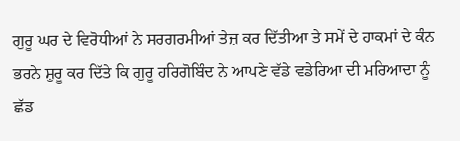ਗੁਰੂ ਘਰ ਦੇ ਵਿਰੋਧੀਆਂ ਨੇ ਸਰਗਰਮੀਆਂ ਤੇਜ਼ ਕਰ ਦਿੱਤੀਆ ਤੇ ਸਮੇਂ ਦੇ ਹਾਕਮਾਂ ਦੇ ਕੰਨ ਭਰਨੇ ਸ਼ੁਰੂ ਕਰ ਦਿੱਤੇ ਕਿ ਗੁਰੂ ਹਰਿਗੋਬਿੰਦ ਨੇ ਆਪਣੇ ਵੱਡੇ ਵਡੇਰਿਆ ਦੀ ਮਰਿਆਦਾ ਨੂੰ ਛੱਡ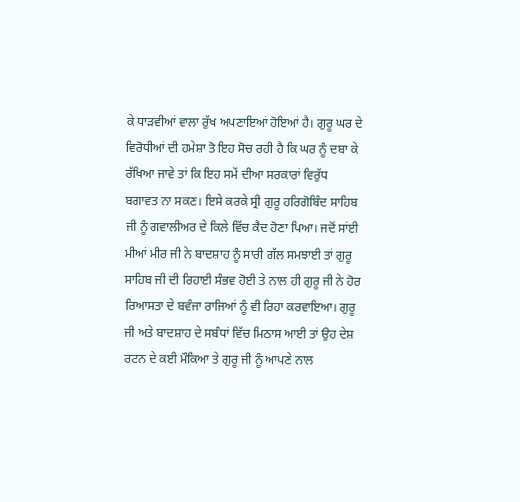ਕੇ ਧਾੜਵੀਆਂ ਵਾਲਾ ਰੁੱਖ ਅਪਣਾਇਆਂ ਹੋਇਆਂ ਹੈ। ਗੁਰੂ ਘਰ ਦੇ ਵਿਰੋਧੀਆਂ ਦੀ ਹਮੇਸ਼ਾ ਤੋ ਇਹ ਸੋਚ ਰਹੀ ਹੈ ਕਿ ਘਰ ਨੂੰ ਦਬਾ ਕੇ ਰੱਖਿਆ ਜਾਵੇ ਤਾਂ ਕਿ ਇਹ ਸਮੇਂ ਦੀਆ ਸਰਕਾਰਾਂ ਵਿਰੁੱਧ ਬਗਾਵਤ ਨਾ ਸਕਣ। ਇਸੇ ਕਰਕੇ ਸ੍ਰੀ ਗੁਰੂ ਹਰਿਗੋਬਿੰਦ ਸਾਹਿਬ ਜੀ ਨੂੰ ਗਵਾਲੀਅਰ ਦੇ ਕਿਲੇ ਵਿੱਚ ਕੈਦ ਹੋਣਾ ਪਿਆ। ਜਦੋਂ ਸਾਂਈ ਮੀਆਂ ਮੀਰ ਜੀ ਨੇ ਬਾਦਸ਼ਾਹ ਨੂੰ ਸਾਰੀ ਗੱਲ ਸਮਝਾਈ ਤਾਂ ਗੁਰੂ ਸਾਹਿਬ ਜੀ ਦੀ ਰਿਹਾਈ ਸੰਭਵ ਹੋਈ ਤੇ ਨਾਲ ਹੀ ਗੁਰੂ ਜੀ ਨੇ ਹੋਰ ਰਿਆਸਤਾ ਦੇ ਬਵੰਜਾ ਰਾਜਿਆਂ ਨੂੰ ਵੀ ਰਿਹਾ ਕਰਵਾਇਆ। ਗੁਰੂ ਜੀ ਅਤੇ ਬਾਦਸ਼ਾਹ ਦੇ ਸਬੰਧਾਂ ਵਿੱਚ ਮਿਠਾਸ ਆਈ ਤਾਂ ਉਹ ਦੇਸ਼ ਰਟਨ ਦੇ ਕਈ ਮੌਕਿਆ ਤੇ ਗੁਰੂ ਜੀ ਨੂੰ ਆਪਣੇ ਨਾਲ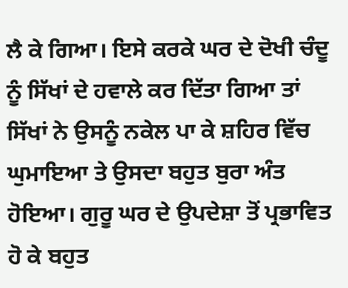ਲੈ ਕੇ ਗਿਆ। ਇਸੇ ਕਰਕੇ ਘਰ ਦੇ ਦੋਖੀ ਚੰਦੂ ਨੂੰ ਸਿੱਖਾਂ ਦੇ ਹਵਾਲੇ ਕਰ ਦਿੱਤਾ ਗਿਆ ਤਾਂ ਸਿੱਖਾਂ ਨੇ ਉਸਨੂੰ ਨਕੇਲ ਪਾ ਕੇ ਸ਼ਹਿਰ ਵਿੱਚ ਘੁਮਾਇਆ ਤੇ ਉਸਦਾ ਬਹੁਤ ਬੁਰਾ ਅੰਤ ਹੋਇਆ। ਗੁਰੂ ਘਰ ਦੇ ਉਪਦੇਸ਼ਾ ਤੋਂ ਪ੍ਰਭਾਵਿਤ ਹੋ ਕੇ ਬਹੁਤ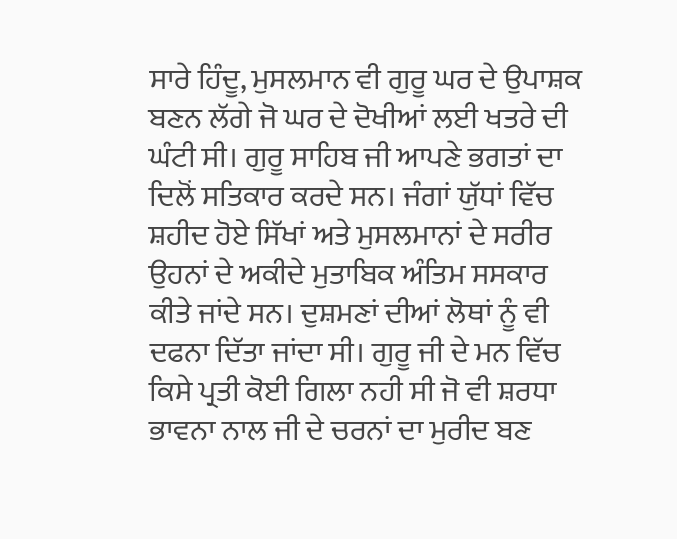ਸਾਰੇ ਹਿੰਦੂ, ਮੁਸਲਮਾਨ ਵੀ ਗੁਰੂ ਘਰ ਦੇ ਉਪਾਸ਼ਕ ਬਣਨ ਲੱਗੇ ਜੋ ਘਰ ਦੇ ਦੋਖੀਆਂ ਲਈ ਖਤਰੇ ਦੀ ਘੰਟੀ ਸੀ। ਗੁਰੂ ਸਾਹਿਬ ਜੀ ਆਪਣੇ ਭਗਤਾਂ ਦਾ ਦਿਲੋਂ ਸਤਿਕਾਰ ਕਰਦੇ ਸਨ। ਜੰਗਾਂ ਯੁੱਧਾਂ ਵਿੱਚ ਸ਼ਹੀਦ ਹੋਏ ਸਿੱਖਾਂ ਅਤੇ ਮੁਸਲਮਾਨਾਂ ਦੇ ਸਰੀਰ ਉਹਨਾਂ ਦੇ ਅਕੀਦੇ ਮੁਤਾਬਿਕ ਅੰਤਿਮ ਸਸਕਾਰ ਕੀਤੇ ਜਾਂਦੇ ਸਨ। ਦੁਸ਼ਮਣਾਂ ਦੀਆਂ ਲੋਥਾਂ ਨੂੰ ਵੀ ਦਫਨਾ ਦਿੱਤਾ ਜਾਂਦਾ ਸੀ। ਗੁਰੂ ਜੀ ਦੇ ਮਨ ਵਿੱਚ ਕਿਸੇ ਪ੍ਰਤੀ ਕੋਈ ਗਿਲਾ ਨਹੀ ਸੀ ਜੋ ਵੀ ਸ਼ਰਧਾ ਭਾਵਨਾ ਨਾਲ ਜੀ ਦੇ ਚਰਨਾਂ ਦਾ ਮੁਰੀਦ ਬਣ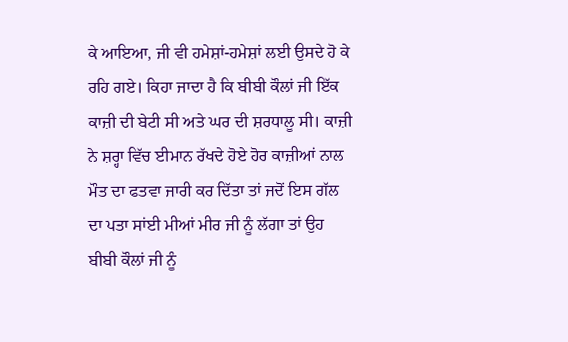ਕੇ ਆਇਆ, ਜੀ ਵੀ ਹਮੇਸ਼ਾਂ-ਹਮੇਸ਼ਾਂ ਲਈ ਉਸਦੇ ਹੋ ਕੇ ਰਹਿ ਗਏ। ਕਿਹਾ ਜਾਦਾ ਹੈ ਕਿ ਬੀਬੀ ਕੌਲਾਂ ਜੀ ਇੱਕ ਕਾਜ਼ੀ ਦੀ ਬੇਟੀ ਸੀ ਅਤੇ ਘਰ ਦੀ ਸ਼ਰਧਾਲੂ ਸੀ। ਕਾਜ਼ੀ ਨੇ ਸ਼ਰ੍ਹਾ ਵਿੱਚ ਈਮਾਨ ਰੱਖਦੇ ਹੋਏ ਹੋਰ ਕਾਜ਼ੀਆਂ ਨਾਲ ਮੌਤ ਦਾ ਫਤਵਾ ਜਾਰੀ ਕਰ ਦਿੱਤਾ ਤਾਂ ਜਦੋਂ ਇਸ ਗੱਲ ਦਾ ਪਤਾ ਸਾਂਈ ਮੀਆਂ ਮੀਰ ਜੀ ਨੂੰ ਲੱਗਾ ਤਾਂ ਉਹ ਬੀਬੀ ਕੌਲਾਂ ਜੀ ਨੂੰ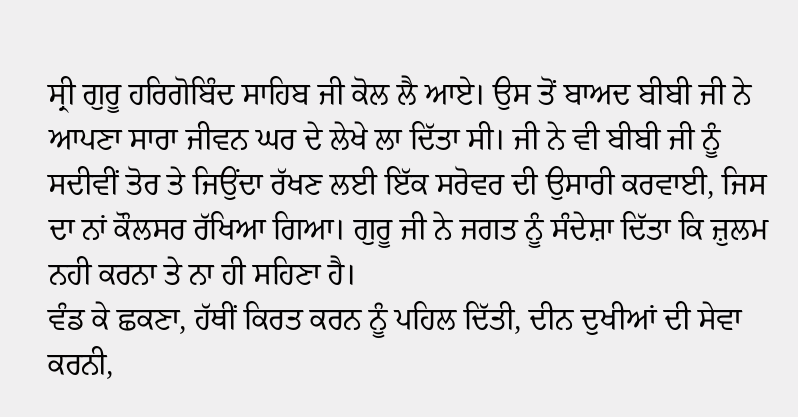ਸ੍ਰੀ ਗੁਰੂ ਹਰਿਗੋਬਿੰਦ ਸਾਹਿਬ ਜੀ ਕੋਲ ਲੈ ਆਏ। ਉਸ ਤੋਂ ਬਾਅਦ ਬੀਬੀ ਜੀ ਨੇ ਆਪਣਾ ਸਾਰਾ ਜੀਵਨ ਘਰ ਦੇ ਲੇਖੇ ਲਾ ਦਿੱਤਾ ਸੀ। ਜੀ ਨੇ ਵੀ ਬੀਬੀ ਜੀ ਨੂੰ ਸਦੀਵੀਂ ਤੋਰ ਤੇ ਜਿਉਂਦਾ ਰੱਖਣ ਲਈ ਇੱਕ ਸਰੋਵਰ ਦੀ ਉਸਾਰੀ ਕਰਵਾਈ, ਜਿਸ ਦਾ ਨਾਂ ਕੌਲਸਰ ਰੱਖਿਆ ਗਿਆ। ਗੁਰੂ ਜੀ ਨੇ ਜਗਤ ਨੂੰ ਸੰਦੇਸ਼ਾ ਦਿੱਤਾ ਕਿ ਜ਼ੁਲਮ ਨਹੀ ਕਰਨਾ ਤੇ ਨਾ ਹੀ ਸਹਿਣਾ ਹੈ।
ਵੰਡ ਕੇ ਛਕਣਾ, ਹੱਥੀਂ ਕਿਰਤ ਕਰਨ ਨੂੰ ਪਹਿਲ ਦਿੱਤੀ, ਦੀਨ ਦੁਖੀਆਂ ਦੀ ਸੇਵਾ ਕਰਨੀ,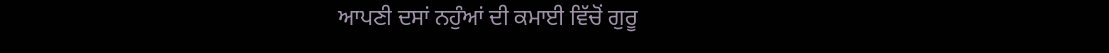ਆਪਣੀ ਦਸਾਂ ਨਹੁੰਆਂ ਦੀ ਕਮਾਈ ਵਿੱਚੋਂ ਗੁਰੂ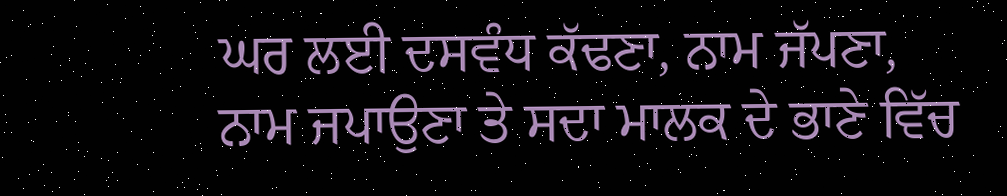ਘਰ ਲਈ ਦਸਵੰਧ ਕੱਢਣਾ, ਨਾਮ ਜੱਪਣਾ, ਨਾਮ ਜਪਾਉਣਾ ਤੇ ਸਦਾ ਮਾਲਕ ਦੇ ਭਾਣੇ ਵਿੱਚ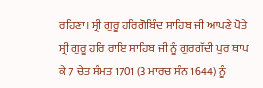ਰਹਿਣਾ। ਸ੍ਰੀ ਗੁਰੂ ਹਰਿਗੋਬਿੰਦ ਸਾਹਿਬ ਜੀ ਆਪਣੇ ਪੋਤੇ ਸ੍ਰੀ ਗੁਰੂ ਹਰਿ ਰਾਇ ਸਾਹਿਬ ਜੀ ਨੂੰ ਗੁਰਗੱਦੀ ਪੁਰ ਥਾਪ ਕੇ 7 ਚੇਤ ਸੰਮਤ 1701 (3 ਮਾਰਚ ਸੰਨ 1644) ਨੂੰ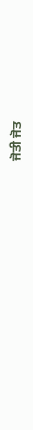ਜੋਤੀ ਜੋਤ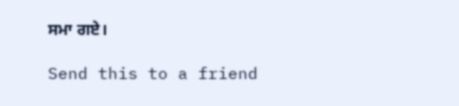ਸਮਾ ਗਏ।

Send this to a friend